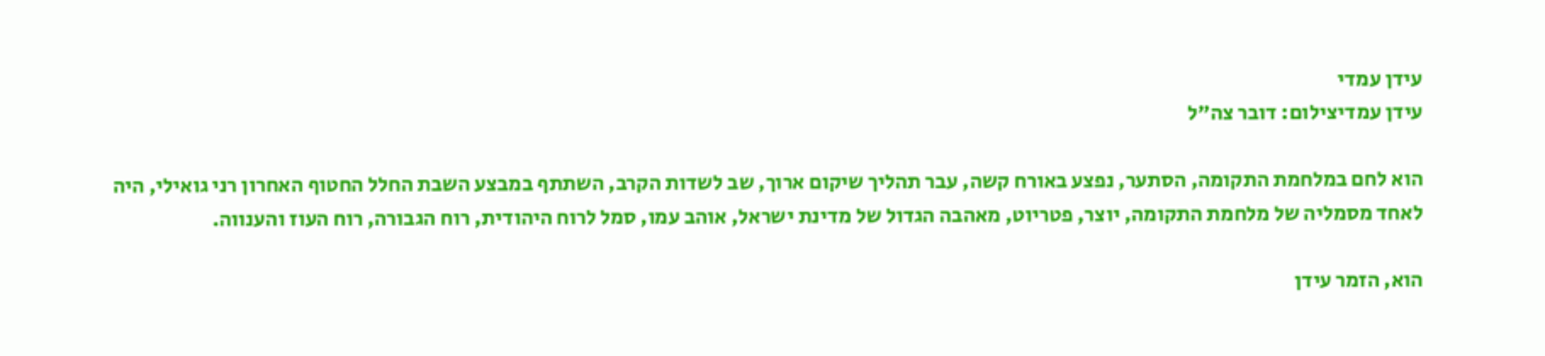עידן עמדי
עידן עמדיצילום: דובר צה"ל

הוא לחם במלחמת התקומה, הסתער, נפצע באורח קשה, עבר תהליך שיקום ארוך, שב לשדות הקרב, השתתף במבצע השבת החלל החטוף האחרון רני גואילי, היה לאחד מסמליה של מלחמת התקומה, יוצר, פטריוט, מאהבה הגדול של מדינת ישראל, אוהב עמו, סמל לרוח היהודית, רוח הגבורה, רוח העוז והענווה.

הוא, הזמר עידן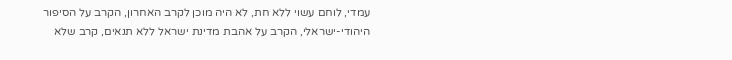עמדי, לוחם עשוי ללא חת, לא היה מוכן לקרב האחרון, הקרב על הסיפור היהודי-ישראלי, הקרב על אהבת מדינת ישראל ללא תנאים, קרב שלא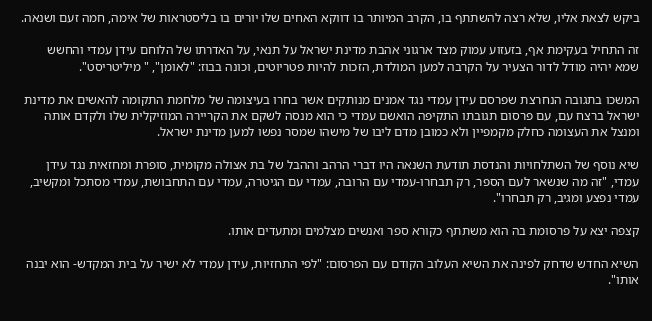ביקש לצאת אליו, שלא רצה להשתתף בו, הקרב המיותר בו דווקא האחים שלו יורים בו בליסטראות של אימה, חמה זעם ושנאה.

זה התחיל בעקימת אף, בזעזוע עמוק מצד ארגוני אהבת מדינת ישראל על תנאי, על האדרתו של הלוחם עידן עמדי והחשש שמא יהיה מודל לדור הצעיר על הקרבה למען המולדת, הזכות להיות פטריוטים, וכונה בבוז: "לאומן", " מיליטריסט".

המשכו בתגובה הנחרצת שפרסם עידן עמדי נגד אמנים מנותקים אשר בחרו בעיצומה של מלחמת התקומה להאשים את מדינת ישראל ברצח עם, עם פרסום תגובתו התקיפה הואשם עמדי כי הוא מנסה לשקם את הקריירה המוזיקלית שלו ולקדם אותה ומנצל את העצומה כחלק מקמפיין ולא כמובן מדם ליבו של מישהו שמסר נפשו למען מדינת ישראל.

שיא נוסף של השתלחויות והנדסת תודעת השנאה היו דברי הרהב וההבל של בת אצולה מקומית, סופרת ומחזאית נגד עידן עמדי, "זה מה שנשאר לעם הספר, רק תבחרו-עמדי עם הרובה, עמדי עם הגיטרה, עמדי עם התחבושת, עמדי מסתכל ומקשיב, עמדי נפצע ומגיב, רק תבחרו".

קצפה יצא על פרסומת בה הוא משתתף כקורא ספר ואנשים מצלמים ומתעדים אותו.

השיא החדש שדחק לפינה את השיא העלוב הקודם עם הפרסום: "לפי התחזיות, עידן עמדי לא ישיר על בית המקדש- הוא יבנה אותו".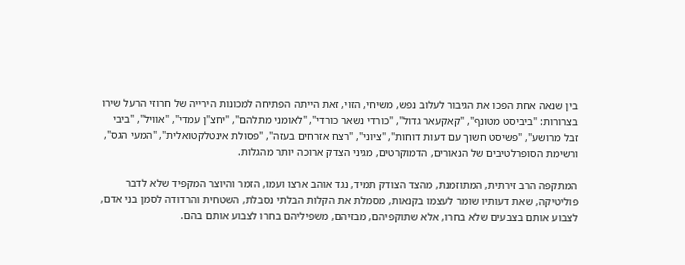בין שנאה אחת הפכו את הגיבור לעלוב נפש, משיחי, הזוי, זאת הייתה הפתיחה למכונות הירייה של חרוזי הרעל שירו בצרורות: "ביביסט מטונף", "קאקעאר גדול", "כורדי נשאר כורדי", "לאומני מתלהם", "יחצ"ן עמדי", "אוויל", "ביבי זבל מרושע", "פשיסט חשוך עם דעות דוחות", "ציוני", "רצח אזרחים בעזה", "פסולת אינטלקטואלית", "המעי הגס", ורשימת הסופרלטיבים של הנאורים, הדמוקרטים, מגיני הצדק ארוכה יותר מהגלות.

המתקפה הרב זירתית, המתוזמנת, מהצד הצודק תמיד, נגד אוהב ארצו ועמו, הזמר והיוצר המקפיד שלא לדבר פוליטיקה, שאת דעותיו שומר לעצמו בקנאות, מסמלת את הקלות הבלתי נסבלת, השטחית והרדודה לסמן בני אדם, לצבוע אותם בצבעים שלא בחרו, אלא שתוקפיהם, מבזיהם, משפיליהם בחרו לצבוע אותם בהם.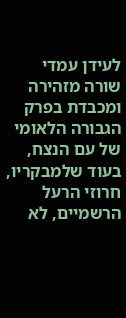לעידן עמדי שורה מזהירה ומכבדת בפרק הגבורה הלאומי של עם הנצח, בעוד שלמבקריו, חרוזי הרעל הרשמיים, לא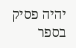יהיה פסיק בספר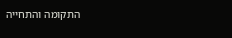התקומה והתחייה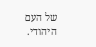של העם היהודי.